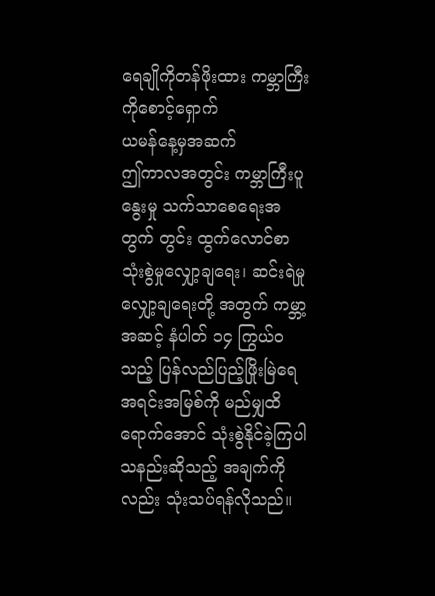ရေချိုကိုတန်ဖိုးထား ကမ္ဘာကြီးကိုစောင့်ရှောက်
ယမန်နေ့မှအဆက်
ဤကာလအတွင်း ကမ္ဘာကြီးပူနွေးမှု သက်သာစေရေးအတွက် တွင်း ထွက်လောင်စာ သုံးစွဲမှုလျှော့ချရေး၊ ဆင်းရဲမှုလျှော့ချရေးတို့ အတွက် ကမ္ဘာ့အဆင့် နံပါတ် ၁၄ ကြွယ်ဝသည့် ပြန်လည်ပြည့်ဖြိုးမြဲရေ အရင်းအမြစ်ကို မည်မျှထိရောက်အောင် သုံးစွဲနိုင်ခဲ့ကြပါသနည်းဆိုသည့် အချက်ကိုလည်း သုံးသပ်ရန်လိုသည်။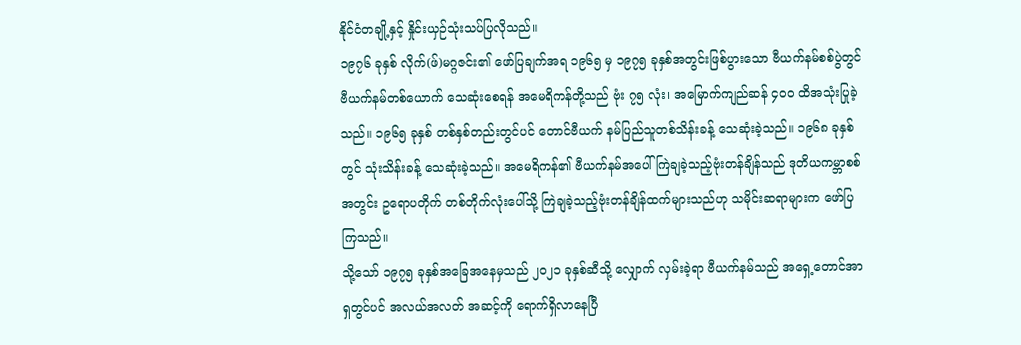နိုင်ငံတချို့နှင့် နှိုင်းယှဉ်သုံးသပ်ပြလိုသည်။
၁၉၇၆ ခုနှစ် လိုက်(ဖ်)မဂ္ဂဇင်း၏ ဖော်ပြချက်အရ ၁၉၆၅ မှ ၁၉၇၅ ခုနှစ်အတွင်းဖြစ်ပွားသော ဗီယက်နမ်စစ်ပွဲတွင် ဗီယက်နမ်တစ်ယောက် သေဆုံးစေရန် အမေရိကန်တို့သည် ဗုံး ၇၅ လုံး၊ အမြောက်ကျည်ဆန် ၄၀၀ ထိအသုံးပြုခဲ့သည်။ ၁၉၆၅ ခုနှစ် တစ်နှစ်တည်းတွင်ပင် တောင်ဗီယက် နမ်ပြည်သူတစ်သိန်းခန့် သေဆုံးခဲ့သည်။ ၁၉၆၈ ခုနှစ်တွင် သုံးသိန်းခန့် သေဆုံးခဲ့သည်။ အမေရိကန်၏ ဗီယက်နမ်အပေါ် ကြဲချခဲ့သည့်ဗုံးတန်ချိန်သည် ဒုတိယကမ္ဘာစစ်အတွင်း ဥရောပတိုက် တစ်တိုက်လုံးပေါ်သို့ ကြဲချခဲ့သည့်ဗုံးတန်ချိန်ထက်များသည်ဟု သမိုင်းဆရာများက ဖော်ပြကြသည်။
သို့သော် ၁၉၇၅ ခုနှစ်အခြေအနေမှသည် ၂၀၂၁ ခုနှစ်ဆီသို့ လျှောက် လှမ်းခဲ့ရာ ဗီယက်နမ်သည် အရှေ့တောင်အာရှတွင်ပင် အလယ်အလတ် အဆင့်ကို ရောက်ရှိလာနေပြီ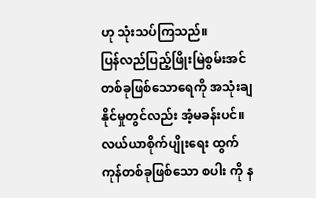ဟု သုံးသပ်ကြသည်။
ပြန်လည်ပြည့်ဖြိုးမြဲစွမ်းအင်တစ်ခုဖြစ်သောရေကို အသုံးချနိုင်မှုတွင်လည်း အံ့မခန်းပင်။ လယ်ယာစိုက်ပျိုးရေး ထွက်ကုန်တစ်ခုဖြစ်သော စပါး ကို န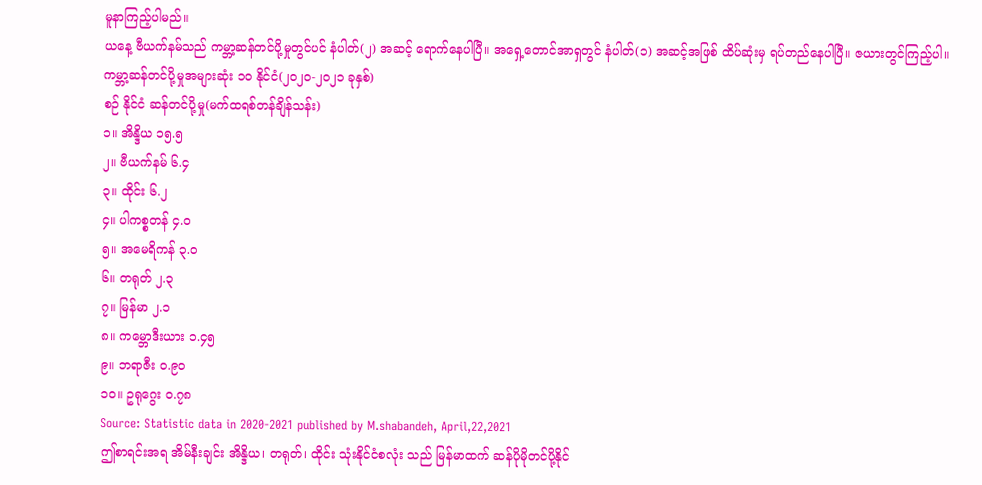မူနာကြည့်ပါမည်။
ယနေ့ ဗီယက်နမ်သည် ကမ္ဘာ့ဆန်တင်ပို့မှုတွင်ပင် နံပါတ်(၂) အဆင့် ရောက်နေပါပြီ။ အရှေ့တောင်အာရှတွင် နံပါတ်(၁) အဆင့်အဖြစ် ထိပ်ဆုံးမှ ရပ်တည်နေပါပြီ။ ဇယားတွင်ကြည့်ပါ။
ကမ္ဘာ့ဆန်တင်ပို့မှုအများဆုံး ၁၀ နိုင်ငံ(၂၀၂၀-၂၀၂၁ ခုနှစ်)
စဉ် နိုင်ငံ ဆန်တင်ပို့မှု(မက်ထရစ်တန်ချိန်သန်း)
၁။ အိန္ဒိယ ၁၅.၅
၂။ ဗီယက်နမ် ၆.၄
၃။ ထိုင်း ၆.၂
၄။ ပါကစ္စတန် ၄.၀
၅။ အမေရိကန် ၃.၀
၆။ တရုတ် ၂.၃
၇။ မြန်မာ ၂.၁
၈။ ကမ္ဘောဒီးယား ၁.၄၅
၉။ ဘရာဇီး ၀.၉၀
၁၀။ ဥရုဂွေး ၀.၇၈
Source: Statistic data in 2020-2021 published by M.shabandeh, April,22,2021
ဤစာရင်းအရ အိမ်နီးချင်း အိန္ဒိယ၊ တရုတ်၊ ထိုင်း သုံးနိုင်ငံစလုံး သည် မြန်မာထက် ဆန်ပိုမိုတင်ပို့နိုင်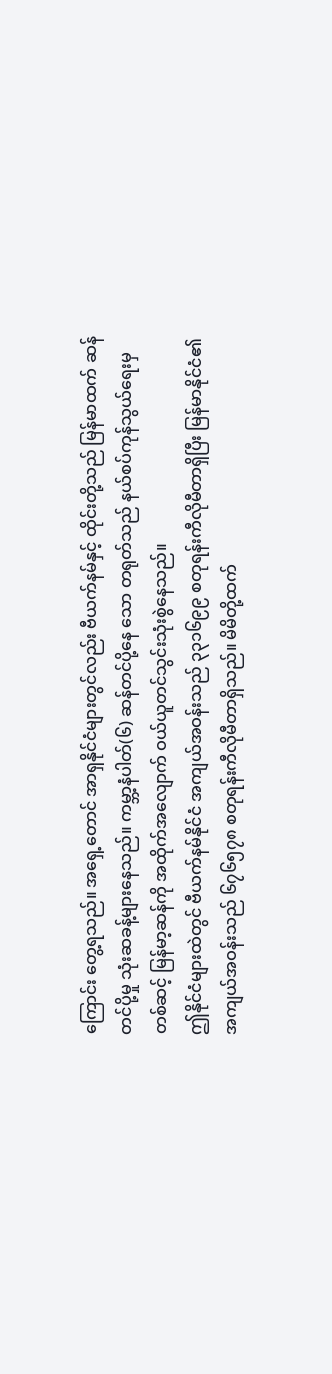ကြောင်း တွေ့ရသည်။ အရှေ့တောင် အာရှနိုင်ငံများတွင်လည်း ဗီယက်နမ်နှင့် ထိုင်းတို့သည် မြန်မာထက် ဆန်တင်ပို့မှု သုံးဆခန့်များနေသည်။ ကမ္ဘာ့နံပါတ်(၆) ဆန်တင်ပို့နေ သော တရုတ်သည် နယ်စပ်ကုန်သွယ်ရေးမှ တစ်ဆင့် မြန်မာ့ဆန်ကို အထိုက်အလျောက် ဝယ်ယူတင်သွင်းသုံးစွဲနေသည်။
ဤနိုင်ငံများထဲတွင် ဗီယက်နမ်နိုင်ငံ အကျယ်အဝန်းသည် ၃၃၁၆၉၉ စတုရန်းကီလိုမီတာရှိပြီး မြန်မာနိုင်ငံ၏ အကျယ်အဝန်းသည် ၆၇၆၅၇၈ စတုရန်းကီလိုမီတာရှိသည်။ မိမိတို့ထက်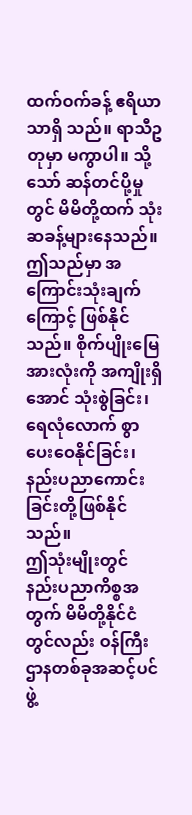ထက်ဝက်ခန့် ဧရိယာသာရှိ သည်။ ရာသီဥတုမှာ မကွာပါ။ သို့သော် ဆန်တင်ပို့မှုတွင် မိမိတို့ထက် သုံးဆခန့်များနေသည်။ ဤသည်မှာ အကြောင်းသုံးချက်ကြောင့် ဖြစ်နိုင် သည်။ စိုက်ပျိုးမြေအားလုံးကို အကျိုးရှိအောင် သုံးစွဲခြင်း၊ ရေလုံလောက် စွာ ပေးဝေနိုင်ခြင်း၊ နည်းပညာကောင်းခြင်းတို့ဖြစ်နိုင်သည်။
ဤသုံးမျိုးတွင် နည်းပညာကိစ္စအတွက် မိမိတို့နိုင်ငံတွင်လည်း ဝန်ကြီး ဌာနတစ်ခုအဆင့်ပင် ဖွဲ့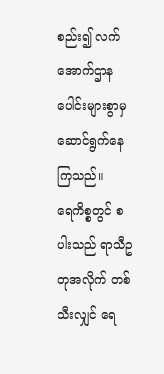စည်း၍ လက်အောက်ဌာနပေါင်းများစွာမှ ဆောင်ရွက်နေကြသည်။
ရေကိစ္စတွင် စပါးသည် ရာသီဥတုအလိုက် တစ်သီးလျှင် ရေ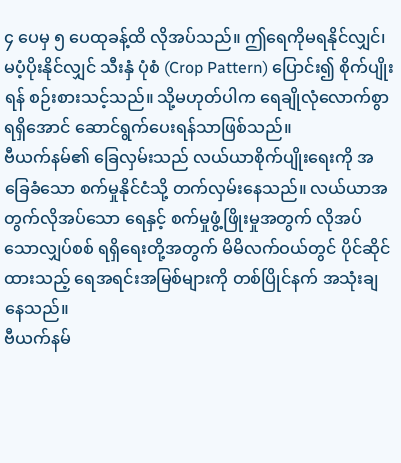၄ ပေမှ ၅ ပေထုခန့်ထိ လိုအပ်သည်။ ဤရေကိုမရနိုင်လျှင်၊ မပံ့ပိုးနိုင်လျှင် သီးနှံ ပုံစံ (Crop Pattern) ပြောင်း၍ စိုက်ပျိုးရန် စဉ်းစားသင့်သည်။ သို့မဟုတ်ပါက ရေချိုလုံလောက်စွာ ရရှိအောင် ဆောင်ရွက်ပေးရန်သာဖြစ်သည်။
ဗီယက်နမ်၏ ခြေလှမ်းသည် လယ်ယာစိုက်ပျိုးရေးကို အခြေခံသော စက်မှုနိုင်ငံသို့ တက်လှမ်းနေသည်။ လယ်ယာအတွက်လိုအပ်သော ရေနှင့် စက်မှုဖွံ့ဖြိုးမှုအတွက် လိုအပ်သောလျှပ်စစ် ရရှိရေးတို့အတွက် မိမိလက်ဝယ်တွင် ပိုင်ဆိုင်ထားသည့် ရေအရင်းအမြစ်များကို တစ်ပြိုင်နက် အသုံးချနေသည်။
ဗီယက်နမ်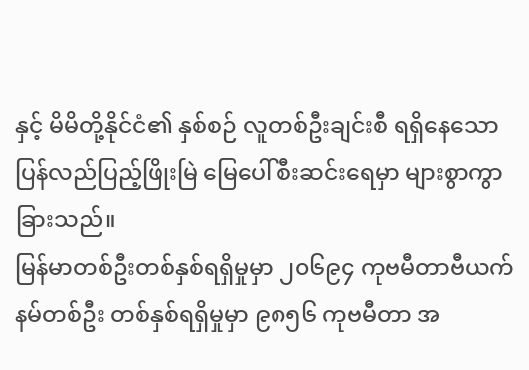နှင့် မိမိတို့နိုင်ငံ၏ နှစ်စဉ် လူတစ်ဦးချင်းစီ ရရှိနေသော ပြန်လည်ပြည့်ဖြိုးမြဲ မြေပေါ်စီးဆင်းရေမှာ များစွာကွာခြားသည်။
မြန်မာတစ်ဦးတစ်နှစ်ရရှိမှုမှာ ၂၀၆၉၄ ကုဗမီတာဗီယက်နမ်တစ်ဦး တစ်နှစ်ရရှိမှုမှာ ၉၈၅၆ ကုဗမီတာ အ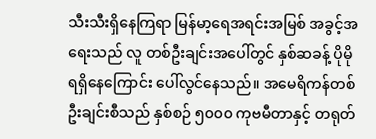သီးသီးရှိနေကြရာ မြန်မာ့ရေအရင်းအမြစ် အခွင့်အရေးသည် လူ တစ်ဦးချင်းအပေါ်တွင် နှစ်ဆခန့် ပိုမိုရရှိနေကြောင်း ပေါ်လွင်နေသည်။ အမေရိကန်တစ်ဦးချင်းစီသည် နှစ်စဉ် ၅၀၀၀ ကုဗမီတာနှင့် တရုတ်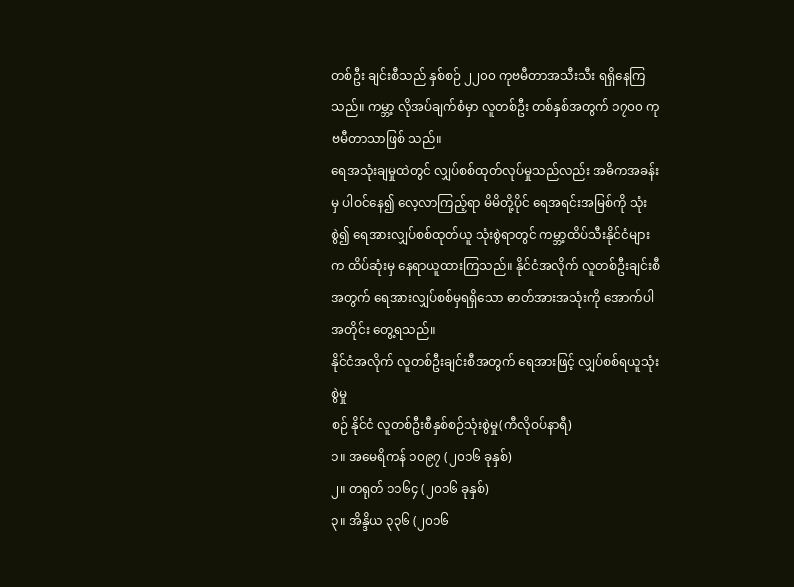တစ်ဦး ချင်းစီသည် နှစ်စဉ် ၂၂၀၀ ကုဗမီတာအသီးသီး ရရှိနေကြသည်။ ကမ္ဘာ့ လိုအပ်ချက်စံမှာ လူတစ်ဦး တစ်နှစ်အတွက် ၁၇၀၀ ကုဗမီတာသာဖြစ် သည်။
ရေအသုံးချမှုထဲတွင် လျှပ်စစ်ထုတ်လုပ်မှုသည်လည်း အဓိကအခန်းမှ ပါဝင်နေ၍ လေ့လာကြည့်ရာ မိမိတို့ပိုင် ရေအရင်းအမြစ်ကို သုံးစွဲ၍ ရေအားလျှပ်စစ်ထုတ်ယူ သုံးစွဲရာတွင် ကမ္ဘာ့ထိပ်သီးနိုင်ငံများက ထိပ်ဆုံးမှ နေရာယူထားကြသည်။ နိုင်ငံအလိုက် လူတစ်ဦးချင်းစီအတွက် ရေအားလျှပ်စစ်မှရရှိသော ဓာတ်အားအသုံးကို အောက်ပါအတိုင်း တွေ့ရသည်။
နိုင်ငံအလိုက် လူတစ်ဦးချင်းစီအတွက် ရေအားဖြင့် လျှပ်စစ်ရယူသုံးစွဲမှု
စဉ် နိုင်ငံ လူတစ်ဦးစီနှစ်စဉ်သုံးစွဲမှု(ကီလိုဝပ်နာရီ)
၁။ အမေရိကန် ၁၀၉၇ (၂၀၁၆ ခုနှစ်)
၂။ တရုတ် ၁၁၆၄ (၂၀၁၆ ခုနှစ်)
၃။ အိန္ဒိယ ၃၃၆ (၂၀၁၆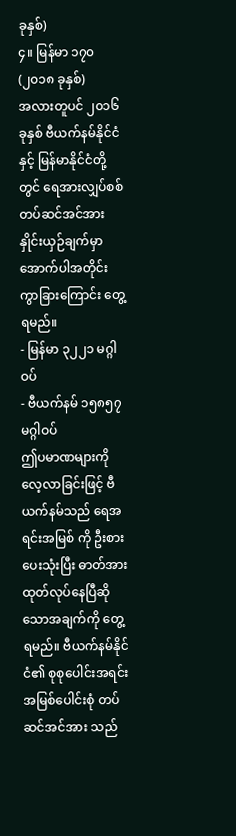ခုနှစ်)
၄။ မြန်မာ ၁၇၀ (၂၀၁၈ ခုနှစ်)
အလားတူပင် ၂၀၁၆ ခုနှစ် ဗီယက်နမ်နိုင်ငံနှင့် မြန်မာနိုင်ငံတို့တွင် ရေအားလျှပ်စစ်တပ်ဆင်အင်အား နှိုင်းယှဉ်ချက်မှာ အောက်ပါအတိုင်း ကွာခြားကြောင်း တွေ့ရမည်။
- မြန်မာ ၃၂၂၁ မဂ္ဂါဝပ်
- ဗီယက်နမ် ၁၅၈၅၇ မဂ္ဂါဝပ်
ဤပမာဏများကိုလေ့လာခြင်းဖြင့် ဗီယက်နမ်သည် ရေအရင်းအမြစ် ကို ဦးစားပေးသုံးပြီး ဓာတ်အားထုတ်လုပ်နေပြီဆိုသောအချက်ကို တွေ့ရမည်။ ဗီယက်နမ်နိုင်ငံ၏ စုစုပေါင်းအရင်းအမြစ်ပေါင်းစုံ တပ်ဆင်အင်အား သည်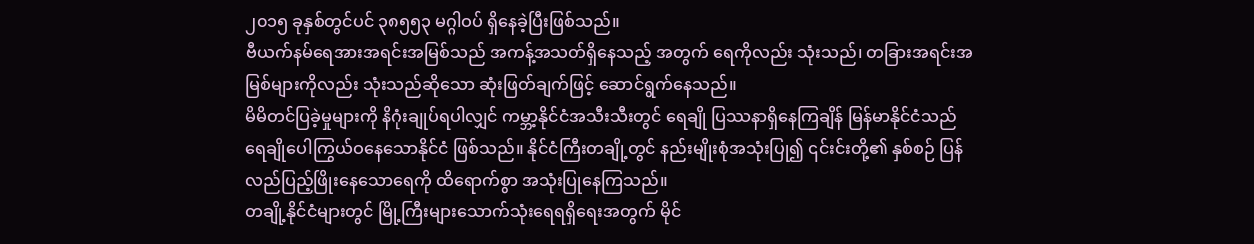၂၀၁၅ ခုနှစ်တွင်ပင် ၃၈၅၅၃ မဂ္ဂါဝပ် ရှိနေခဲ့ပြီးဖြစ်သည်။
ဗီယက်နမ်ရေအားအရင်းအမြစ်သည် အကန့်အသတ်ရှိနေသည့် အတွက် ရေကိုလည်း သုံးသည်၊ တခြားအရင်းအမြစ်များကိုလည်း သုံးသည်ဆိုသော ဆုံးဖြတ်ချက်ဖြင့် ဆောင်ရွက်နေသည်။
မိမိတင်ပြခဲ့မှုများကို နိဂုံးချုပ်ရပါလျှင် ကမ္ဘာ့နိုင်ငံအသီးသီးတွင် ရေချို ပြဿနာရှိနေကြချိန် မြန်မာနိုင်ငံသည် ရေချိုပေါကြွယ်ဝနေသောနိုင်ငံ ဖြစ်သည်။ နိုင်ငံကြီးတချို့တွင် နည်းမျိုးစုံအသုံးပြု၍ ၎င်းင်းတို့၏ နှစ်စဉ် ပြန်လည်ပြည့်ဖြိုးနေသောရေကို ထိရောက်စွာ အသုံးပြုနေကြသည်။
တချို့နိုင်ငံများတွင် မြို့ကြီးများသောက်သုံးရေရရှိရေးအတွက် မိုင်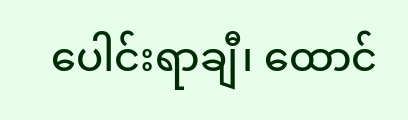ပေါင်းရာချီ၊ ထောင်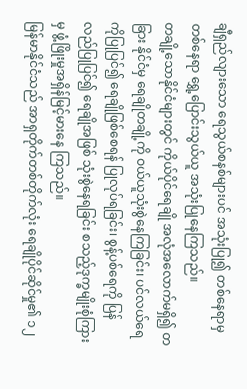ချီရှည်လျားသော ရေသွယ်စနစ်များပင် အသုံးပြု၍ တစ်နေရာမှတစ်နေရာ ရွှေ့ပြောင်းသွယ်ယူ အသုံးပြုနေကြသည်။
တချို့သောနိုင်ငံများတွင် ကိုယ်ပိုင်ရေချို အလုံအလောက်မရှိ၍ တခြား နိုင်ငံမှ ရေချိုတချို့ကို ဝယ်ယူသုံးစွဲနေကြခြင်း၊ ပင်လယ်ရေကိုပြုပြင်၍ ရေချိုဖြစ်စေရန် ပြုလုပ်ရခြင်း၊ စွန့်ပစ်ရေကို ပြန်လည်ပြုပြင်၍ ရေချိုအဖြစ် သုံးစွဲနေရခြင်း စသည့်ဒုက္ခမျိုးစုံကြားမှ ဖွံ့ဖြိုးမှုအရှိန်မြင့်မားနေ ကြသည်။
မြန်မာနိုင်ငံသည် အာရှတိုက်တစ်တိုက်လုံး ရေချိုပိုင်ဆိုင်မှု၏ ၁၂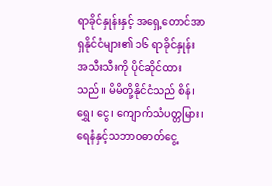ရာခိုင်နှုန်းနှင့် အရှေ့တောင်အာရှနိုင်ငံများ၏ ၁၆ ရာခိုင်နှုန်း အသီးသီးကို ပိုင်ဆိုင်ထားသည်။ မိမိတို့နိုင်ငံသည် စိန်၊ ရွှေ၊ ငွေ၊ ကျောက်သံပတ္တမြား၊ ရေနံနှင့်သဘာဝဓာတ်ငွေ့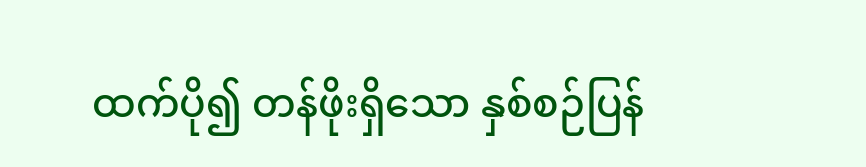ထက်ပို၍ တန်ဖိုးရှိသော နှစ်စဉ်ပြန်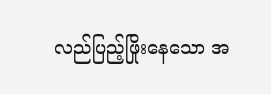လည်ပြည့်ဖြိုးနေသော အ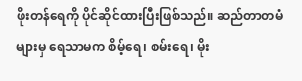ဖိုးတန်ရေကို ပိုင်ဆိုင်ထားပြီးဖြစ်သည်။ ဆည်တာတမံများမှ ရေသာမက စိမ့်ရေ၊ စမ်းရေ၊ မိုး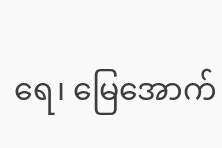ရေ၊ မြေအောက်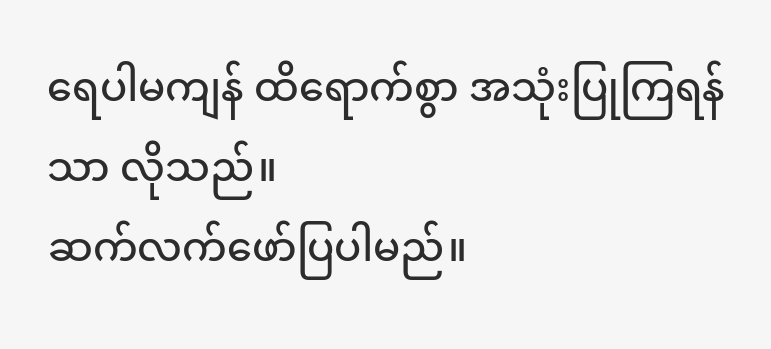ရေပါမကျန် ထိရောက်စွာ အသုံးပြုကြရန်သာ လိုသည်။
ဆက်လက်ဖော်ပြပါမည်။